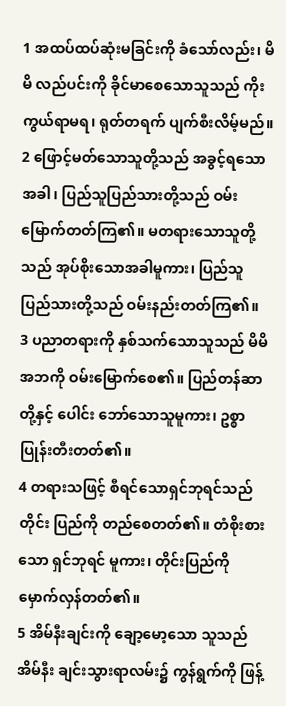1 အထပ်ထပ်ဆုံးမခြင်းကို ခံသော်လည်း၊ မိမိ လည်ပင်းကို ခိုင်မာစေသောသူသည် ကိုးကွယ်ရာမရ၊ ရုတ်တရက် ပျက်စီးလိမ့်မည်။
2 ဖြောင့်မတ်သောသူတို့သည် အခွင့်ရသော အခါ၊ ပြည်သူပြည်သားတို့သည် ဝမ်းမြောက်တတ်ကြ၏။ မတရားသောသူတို့သည် အုပ်စိုးသောအခါမူကား၊ ပြည်သူပြည်သားတို့သည် ဝမ်းနည်းတတ်ကြ၏။
3 ပညာတရားကို နှစ်သက်သောသူသည် မိမိ အဘကို ဝမ်းမြောက်စေ၏။ ပြည်တန်ဆာတို့နှင့် ပေါင်း ဘော်သောသူမူကား၊ ဥစ္စာပြုန်းတီးတတ်၏။
4 တရားသဖြင့် စီရင်သောရှင်ဘုရင်သည် တိုင်း ပြည်ကို တည်စေတတ်၏။ တံစိုးစားသော ရှင်ဘုရင် မူကား၊ တိုင်းပြည်ကို မှောက်လှန်တတ်၏။
5 အိမ်နီးချင်းကို ချော့မော့သော သူသည် အိမ်နီး ချင်းသွားရာလမ်း၌ ကွန်ရွက်ကို ဖြန့်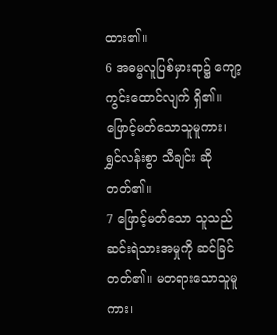ထား၏။
6 အဓမ္မလူပြစ်မှားရာ၌ ကျော့ကွင်းထောင်လျက် ရှိ၏။ ဖြောင့်မတ်သောသူမူကား၊ ရွှင်လန်းစွာ သီချင်း ဆိုတတ်၏။
7 ဖြောင့်မတ်သော သူသည် ဆင်းရဲသားအမှုကို ဆင်ခြင်တတ်၏။ မတရားသောသူမူကား၊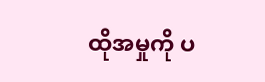ထိုအမှုကို ပ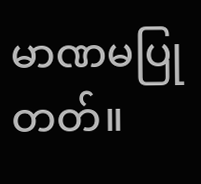မာဏမပြုတတ်။